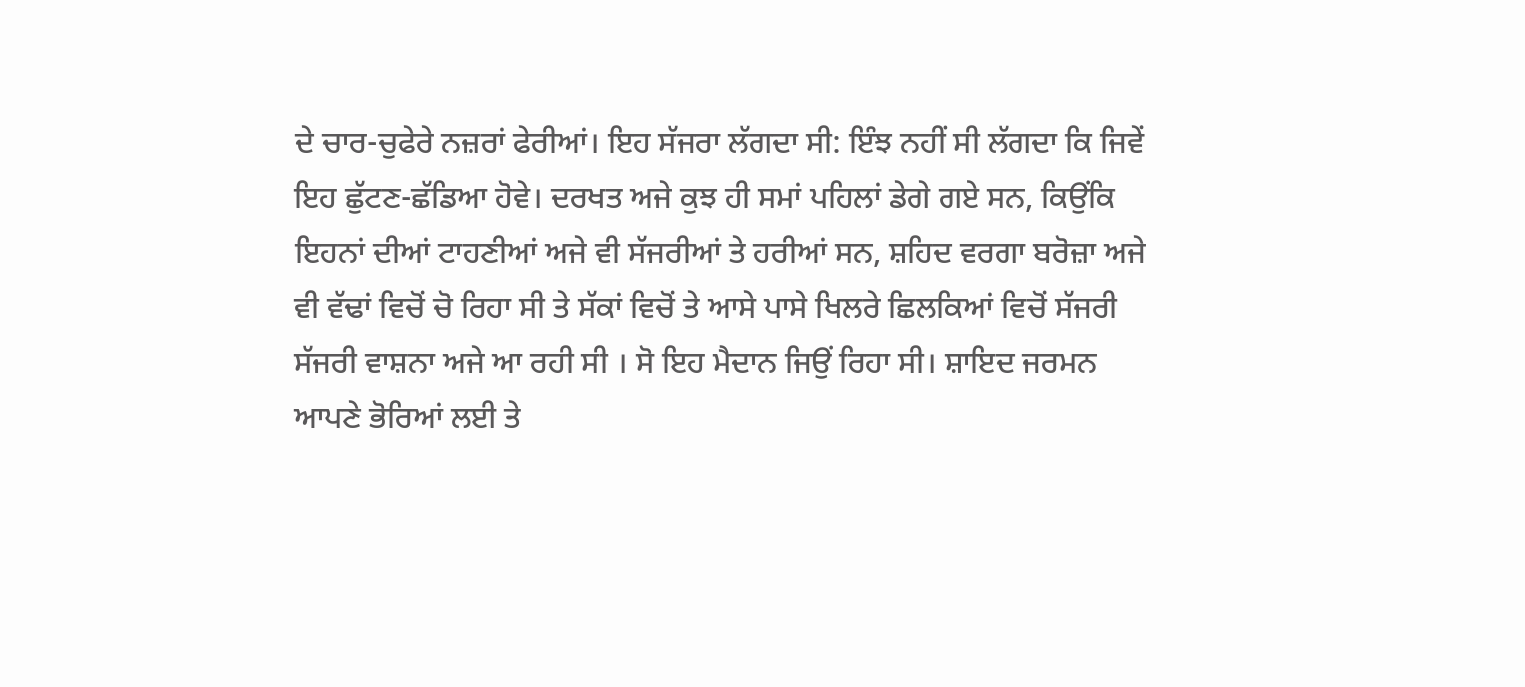ਦੇ ਚਾਰ-ਚੁਫੇਰੇ ਨਜ਼ਰਾਂ ਫੇਰੀਆਂ। ਇਹ ਸੱਜਰਾ ਲੱਗਦਾ ਸੀ: ਇੰਝ ਨਹੀਂ ਸੀ ਲੱਗਦਾ ਕਿ ਜਿਵੇਂ ਇਹ ਛੁੱਟਣ-ਛੱਡਿਆ ਹੋਵੇ। ਦਰਖਤ ਅਜੇ ਕੁਝ ਹੀ ਸਮਾਂ ਪਹਿਲਾਂ ਡੇਗੇ ਗਏ ਸਨ, ਕਿਉਂਕਿ ਇਹਨਾਂ ਦੀਆਂ ਟਾਹਣੀਆਂ ਅਜੇ ਵੀ ਸੱਜਰੀਆਂ ਤੇ ਹਰੀਆਂ ਸਨ, ਸ਼ਹਿਦ ਵਰਗਾ ਬਰੋਜ਼ਾ ਅਜੇ ਵੀ ਵੱਢਾਂ ਵਿਚੋਂ ਚੋ ਰਿਹਾ ਸੀ ਤੇ ਸੱਕਾਂ ਵਿਚੋਂ ਤੇ ਆਸੇ ਪਾਸੇ ਖਿਲਰੇ ਛਿਲਕਿਆਂ ਵਿਚੋਂ ਸੱਜਰੀ ਸੱਜਰੀ ਵਾਸ਼ਨਾ ਅਜੇ ਆ ਰਹੀ ਸੀ । ਸੋ ਇਹ ਮੈਦਾਨ ਜਿਉਂ ਰਿਹਾ ਸੀ। ਸ਼ਾਇਦ ਜਰਮਨ ਆਪਣੇ ਭੋਰਿਆਂ ਲਈ ਤੇ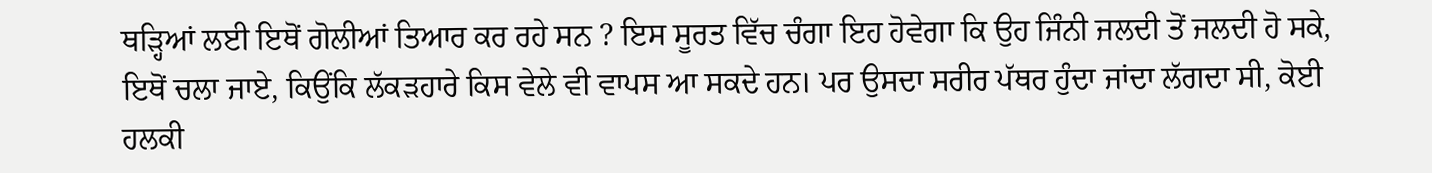ਥੜ੍ਹਿਆਂ ਲਈ ਇਥੋਂ ਗੋਲੀਆਂ ਤਿਆਰ ਕਰ ਰਹੇ ਸਨ ? ਇਸ ਸੂਰਤ ਵਿੱਚ ਚੰਗਾ ਇਹ ਹੋਵੇਗਾ ਕਿ ਉਹ ਜਿੰਨੀ ਜਲਦੀ ਤੋਂ ਜਲਦੀ ਹੋ ਸਕੇ, ਇਥੋਂ ਚਲਾ ਜਾਏ, ਕਿਉਂਕਿ ਲੱਕੜਹਾਰੇ ਕਿਸ ਵੇਲੇ ਵੀ ਵਾਪਸ ਆ ਸਕਦੇ ਹਨ। ਪਰ ਉਸਦਾ ਸਰੀਰ ਪੱਥਰ ਹੁੰਦਾ ਜਾਂਦਾ ਲੱਗਦਾ ਸੀ, ਕੋਈ ਹਲਕੀ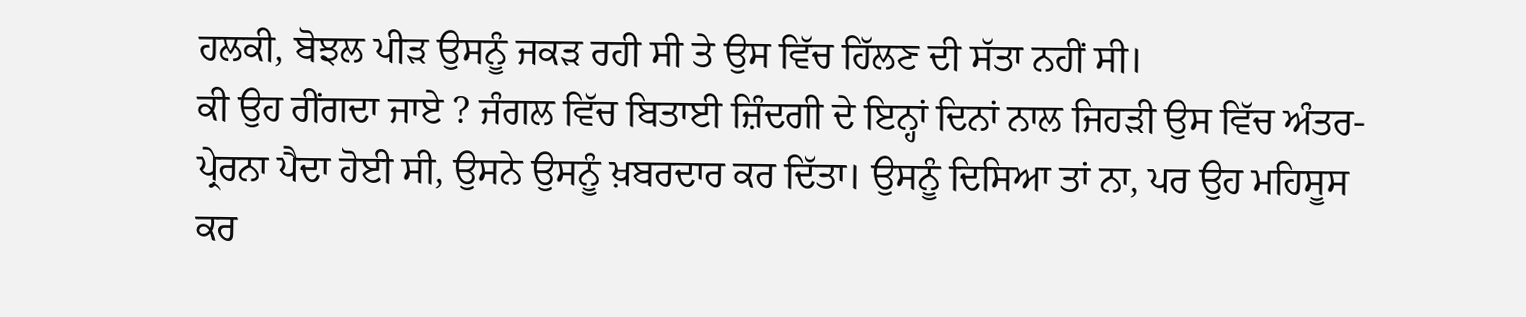ਹਲਕੀ, ਬੋਝਲ ਪੀੜ ਉਸਨੂੰ ਜਕੜ ਰਹੀ ਸੀ ਤੇ ਉਸ ਵਿੱਚ ਹਿੱਲਣ ਦੀ ਸੱਤਾ ਨਹੀਂ ਸੀ।
ਕੀ ਉਹ ਰੀਂਗਦਾ ਜਾਏ ? ਜੰਗਲ ਵਿੱਚ ਬਿਤਾਈ ਜ਼ਿੰਦਗੀ ਦੇ ਇਨ੍ਹਾਂ ਦਿਨਾਂ ਨਾਲ ਜਿਹੜੀ ਉਸ ਵਿੱਚ ਅੰਤਰ-ਪ੍ਰੇਰਨਾ ਪੈਦਾ ਹੋਈ ਸੀ, ਉਸਨੇ ਉਸਨੂੰ ਖ਼ਬਰਦਾਰ ਕਰ ਦਿੱਤਾ। ਉਸਨੂੰ ਦਿਸਿਆ ਤਾਂ ਨਾ, ਪਰ ਉਹ ਮਹਿਸੂਸ ਕਰ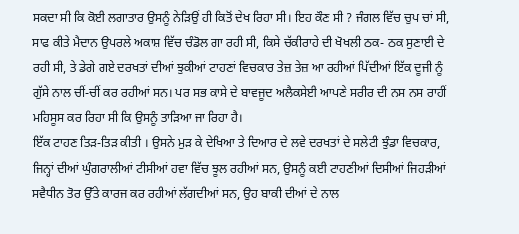ਸਕਦਾ ਸੀ ਕਿ ਕੋਈ ਲਗਾਤਾਰ ਉਸਨੂੰ ਨੇੜਿਉਂ ਹੀ ਕਿਤੋਂ ਦੇਖ ਰਿਹਾ ਸੀ। ਇਹ ਕੌਣ ਸੀ ? ਜੰਗਲ ਵਿੱਚ ਚੁਪ ਚਾਂ ਸੀ, ਸਾਫ ਕੀਤੇ ਮੈਦਾਨ ਉਪਰਲੇ ਅਕਾਸ਼ ਵਿੱਚ ਚੰਡੋਲ ਗਾ ਰਹੀ ਸੀ, ਕਿਸੇ ਚੱਕੀਰਾਹੇ ਦੀ ਖੋਖਲੀ ਠਕ- ਠਕ ਸੁਣਾਈ ਦੇ ਰਹੀ ਸੀ, ਤੇ ਡੇਗੇ ਗਏ ਦਰਖਤਾਂ ਦੀਆਂ ਝੁਕੀਆਂ ਟਾਹਣਾਂ ਵਿਚਕਾਰ ਤੇਜ਼ ਤੇਜ਼ ਆ ਰਹੀਆਂ ਪਿੱਦੀਆਂ ਇੱਕ ਦੂਜੀ ਨੂੰ ਗੁੱਸੇ ਨਾਲ ਚੀਂ-ਚੀਂ ਕਰ ਰਹੀਆਂ ਸਨ। ਪਰ ਸਭ ਕਾਸੇ ਦੇ ਬਾਵਜੂਦ ਅਲੈਕਸੇਈ ਆਪਣੇ ਸਰੀਰ ਦੀ ਨਸ ਨਸ ਰਾਹੀਂ ਮਹਿਸੂਸ ਕਰ ਰਿਹਾ ਸੀ ਕਿ ਉਸਨੂੰ ਤਾੜਿਆ ਜਾ ਰਿਹਾ ਹੈ।
ਇੱਕ ਟਾਹਣ ਤਿੜ-ਤਿੜ ਕੀਤੀ । ਉਸਨੇ ਮੁੜ ਕੇ ਦੇਖਿਆ ਤੇ ਦਿਆਰ ਦੇ ਲਵੇ ਦਰਖਤਾਂ ਦੇ ਸਲੇਟੀ ਝੁੰਡਾ ਵਿਚਕਾਰ, ਜਿਨ੍ਹਾਂ ਦੀਆਂ ਘੁੰਗਰਾਲੀਆਂ ਟੀਸੀਆਂ ਹਵਾ ਵਿੱਚ ਝੂਲ ਰਹੀਆਂ ਸਨ, ਉਸਨੂੰ ਕਈ ਟਾਹਣੀਆਂ ਦਿਸੀਆਂ ਜਿਹੜੀਆਂ ਸਵੈਧੀਨ ਤੋਰ ਉੱਤੇ ਕਾਰਜ ਕਰ ਰਹੀਆਂ ਲੱਗਦੀਆਂ ਸਨ, ਉਹ ਬਾਕੀ ਦੀਆਂ ਦੇ ਨਾਲ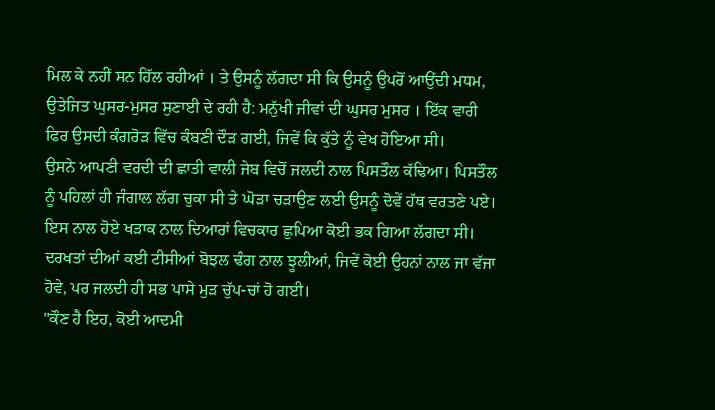ਮਿਲ ਕੇ ਨਹੀਂ ਸਨ ਹਿੱਲ ਰਹੀਆਂ । ਤੇ ਉਸਨੂੰ ਲੱਗਦਾ ਸੀ ਕਿ ਉਸਨੂੰ ਉਪਰੋਂ ਆਉਂਦੀ ਮਧਮ, ਉਤੇਜਿਤ ਘੁਸਰ-ਮੁਸਰ ਸੁਣਾਈ ਦੇ ਰਹੀ ਹੈ: ਮਨੁੱਖੀ ਜੀਵਾਂ ਦੀ ਘੁਸਰ ਮੁਸਰ । ਇੱਕ ਵਾਰੀ ਫਿਰ ਉਸਦੀ ਕੰਗਰੋੜ ਵਿੱਚ ਕੰਬਣੀ ਦੌੜ ਗਈ, ਜਿਵੇਂ ਕਿ ਕੁੱਤੇ ਨੂੰ ਵੇਖ ਹੋਇਆ ਸੀ।
ਉਸਨੇ ਆਪਣੀ ਵਰਦੀ ਦੀ ਛਾਤੀ ਵਾਲੀ ਜੇਬ ਵਿਚੋਂ ਜਲਦੀ ਨਾਲ ਪਿਸਤੌਲ ਕੱਢਿਆ। ਪਿਸਤੌਲ ਨੂੰ ਪਹਿਲਾਂ ਹੀ ਜੰਗਾਲ ਲੱਗ ਚੁਕਾ ਸੀ ਤੇ ਘੋੜਾ ਚੜਾਉਣ ਲਈ ਉਸਨੂੰ ਦੋਵੇਂ ਹੱਥ ਵਰਤਣੇ ਪਏ। ਇਸ ਨਾਲ ਹੋਏ ਖੜਾਕ ਨਾਲ ਦਿਆਰਾਂ ਵਿਚਕਾਰ ਛੁਪਿਆ ਕੋਈ ਭਕ ਗਿਆ ਲੱਗਦਾ ਸੀ। ਦਰਖਤਾਂ ਦੀਆਂ ਕਈ ਟੀਸੀਆਂ ਬੋਝਲ ਢੰਗ ਨਾਲ ਝੂਲੀਆਂ, ਜਿਵੇਂ ਕੋਈ ਉਹਨਾਂ ਨਾਲ ਜਾ ਵੱਜਾ ਹੋਵੇ, ਪਰ ਜਲਦੀ ਹੀ ਸਭ ਪਾਸੇ ਮੁੜ ਚੁੱਪ-ਚਾਂ ਹੋ ਗਈ।
"ਕੌਣ ਹੈ ਇਹ, ਕੋਈ ਆਦਮੀ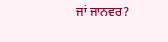ਜਾਂ ਜਾਨਵਰ?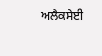ਅਲੈਕਸੇਈ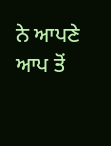ਨੇ ਆਪਣੇ ਆਪ ਤੋਂ